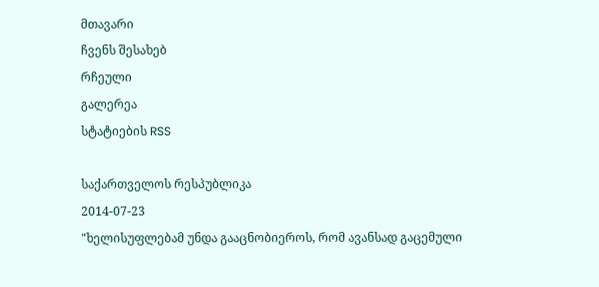მთავარი
ჩვენს შესახებ
რჩეული
გალერეა
სტატიების RSS

საქართველოს რესპუბლიკა
2014-07-23
"ხელისუფლებამ უნდა გააცნობიეროს, რომ ავანსად გაცემული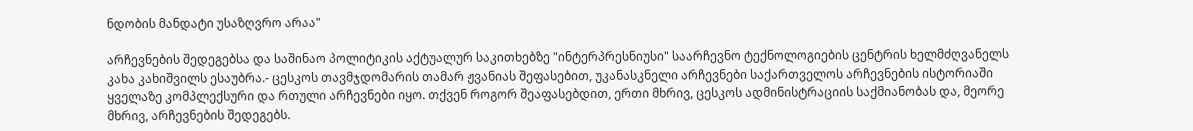ნდობის მანდატი უსაზღვრო არაა"

არჩევნების შედეგებსა და საშინაო პოლიტიკის აქტუალურ საკითხებზე "ინტერპრესნიუსი" საარჩევნო ტექნოლოგიების ცენტრის ხელმძღვანელს კახა კახიშვილს ესაუბრა.- ცესკოს თავმჯდომარის თამარ ჟვანიას შეფასებით, უკანასკნელი არჩევნები საქართველოს არჩევნების ისტორიაში ყველაზე კომპლექსური და რთული არჩევნები იყო. თქვენ როგორ შეაფასებდით, ერთი მხრივ, ცესკოს ადმინისტრაციის საქმიანობას და, მეორე მხრივ, არჩევნების შედეგებს.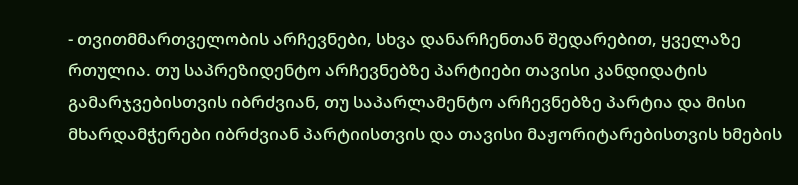- თვითმმართველობის არჩევნები, სხვა დანარჩენთან შედარებით, ყველაზე რთულია. თუ საპრეზიდენტო არჩევნებზე პარტიები თავისი კანდიდატის გამარჯვებისთვის იბრძვიან, თუ საპარლამენტო არჩევნებზე პარტია და მისი მხარდამჭერები იბრძვიან პარტიისთვის და თავისი მაჟორიტარებისთვის ხმების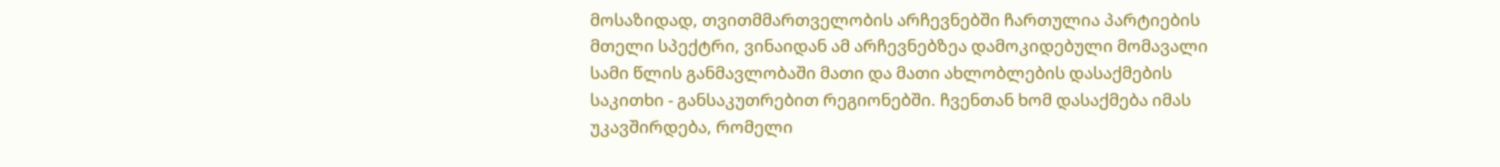მოსაზიდად, თვითმმართველობის არჩევნებში ჩართულია პარტიების მთელი სპექტრი, ვინაიდან ამ არჩევნებზეა დამოკიდებული მომავალი სამი წლის განმავლობაში მათი და მათი ახლობლების დასაქმების საკითხი - განსაკუთრებით რეგიონებში. ჩვენთან ხომ დასაქმება იმას უკავშირდება, რომელი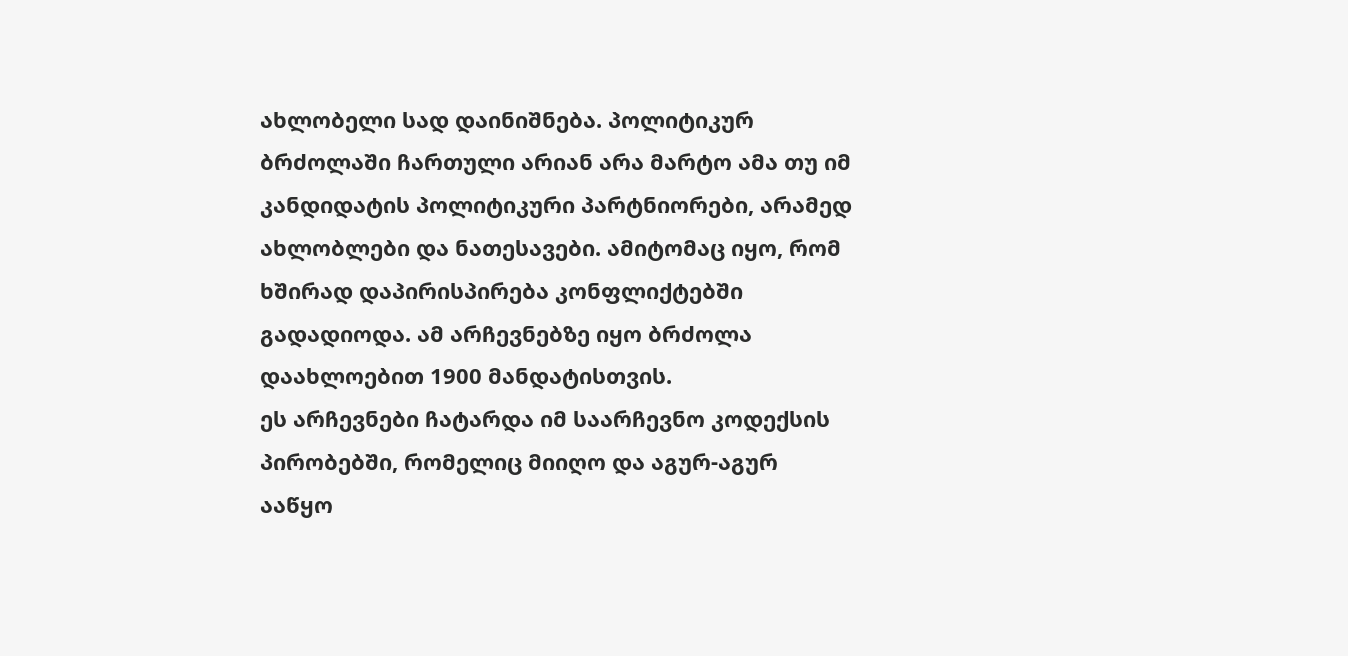ახლობელი სად დაინიშნება. პოლიტიკურ ბრძოლაში ჩართული არიან არა მარტო ამა თუ იმ კანდიდატის პოლიტიკური პარტნიორები, არამედ ახლობლები და ნათესავები. ამიტომაც იყო, რომ ხშირად დაპირისპირება კონფლიქტებში გადადიოდა. ამ არჩევნებზე იყო ბრძოლა დაახლოებით 1900 მანდატისთვის.
ეს არჩევნები ჩატარდა იმ საარჩევნო კოდექსის პირობებში, რომელიც მიიღო და აგურ-აგურ ააწყო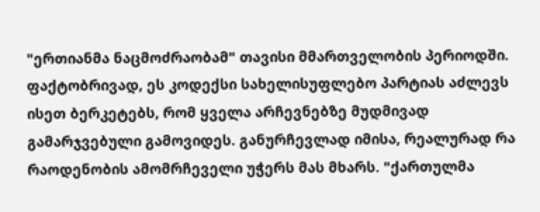"ერთიანმა ნაცმოძრაობამ" თავისი მმართველობის პერიოდში. ფაქტობრივად, ეს კოდექსი სახელისუფლებო პარტიას აძლევს ისეთ ბერკეტებს, რომ ყველა არჩევნებზე მუდმივად გამარჯვებული გამოვიდეს. განურჩევლად იმისა, რეალურად რა რაოდენობის ამომრჩეველი უჭერს მას მხარს. "ქართულმა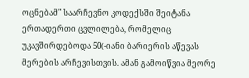ოცნებამ" საარჩევნო კოდექსში შეიტანა ერთადერთი ცვლილება, რომელიც უკავშირდებოდა 50(-იანი ბარიერის აწევას მერების არჩევისთვის. ამან გამოიწვია მეორე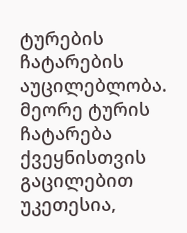ტურების ჩატარების აუცილებლობა. მეორე ტურის ჩატარება ქვეყნისთვის გაცილებით უკეთესია,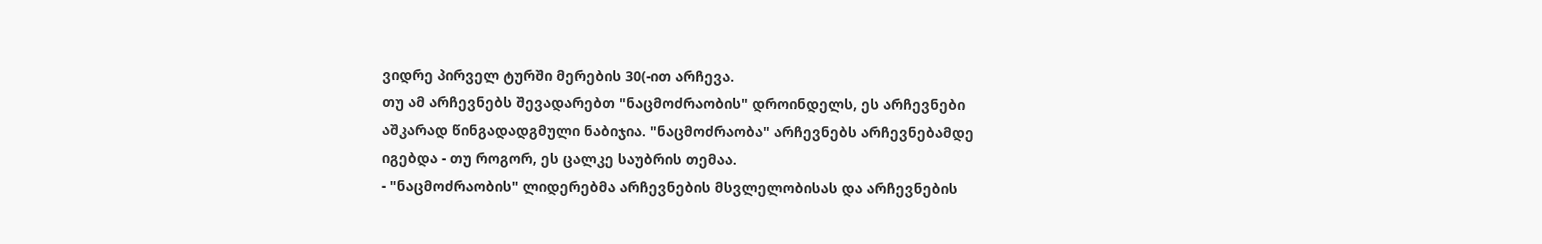ვიდრე პირველ ტურში მერების 30(-ით არჩევა.
თუ ამ არჩევნებს შევადარებთ "ნაცმოძრაობის" დროინდელს, ეს არჩევნები აშკარად წინგადადგმული ნაბიჯია. "ნაცმოძრაობა" არჩევნებს არჩევნებამდე იგებდა - თუ როგორ, ეს ცალკე საუბრის თემაა.
- "ნაცმოძრაობის" ლიდერებმა არჩევნების მსვლელობისას და არჩევნების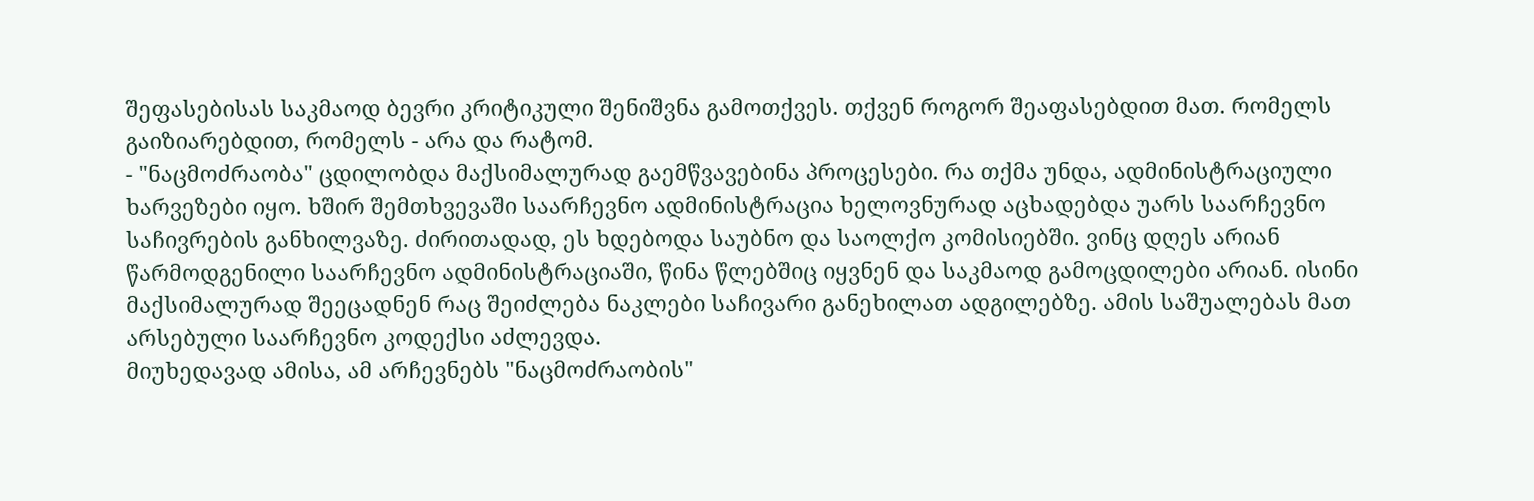შეფასებისას საკმაოდ ბევრი კრიტიკული შენიშვნა გამოთქვეს. თქვენ როგორ შეაფასებდით მათ. რომელს გაიზიარებდით, რომელს - არა და რატომ.
- "ნაცმოძრაობა" ცდილობდა მაქსიმალურად გაემწვავებინა პროცესები. რა თქმა უნდა, ადმინისტრაციული ხარვეზები იყო. ხშირ შემთხვევაში საარჩევნო ადმინისტრაცია ხელოვნურად აცხადებდა უარს საარჩევნო საჩივრების განხილვაზე. ძირითადად, ეს ხდებოდა საუბნო და საოლქო კომისიებში. ვინც დღეს არიან წარმოდგენილი საარჩევნო ადმინისტრაციაში, წინა წლებშიც იყვნენ და საკმაოდ გამოცდილები არიან. ისინი მაქსიმალურად შეეცადნენ რაც შეიძლება ნაკლები საჩივარი განეხილათ ადგილებზე. ამის საშუალებას მათ არსებული საარჩევნო კოდექსი აძლევდა.
მიუხედავად ამისა, ამ არჩევნებს "ნაცმოძრაობის"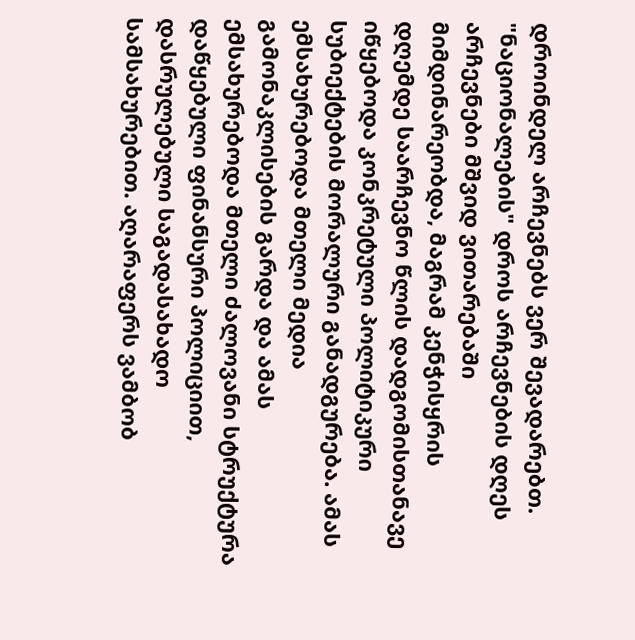დროინდელ არჩევნებს ვერ შევადარებთ. "ნაციონალების" დროს არჩევნების დღეს არჩევნები მშვიდ ვითარებაში მიმდინარეობდა, მაგრამ კენჭისყრის დღემდე საარჩევნო წლის დადგომისთანავე იწყებოდა კონკრეტული პოლიტიკური სუბიექტების მორალური განადგურება. ამას ემსახურებოდა მთელი მედია გამონაკლისების გარდა და ამას ემსახურებოდა მთელი ძალოვანი სტრუქტურა დაწყებული ფინანსური პოლიციით, დასრულებული საგადასახადო სამსახურებით. აღარაფერს ვამბობ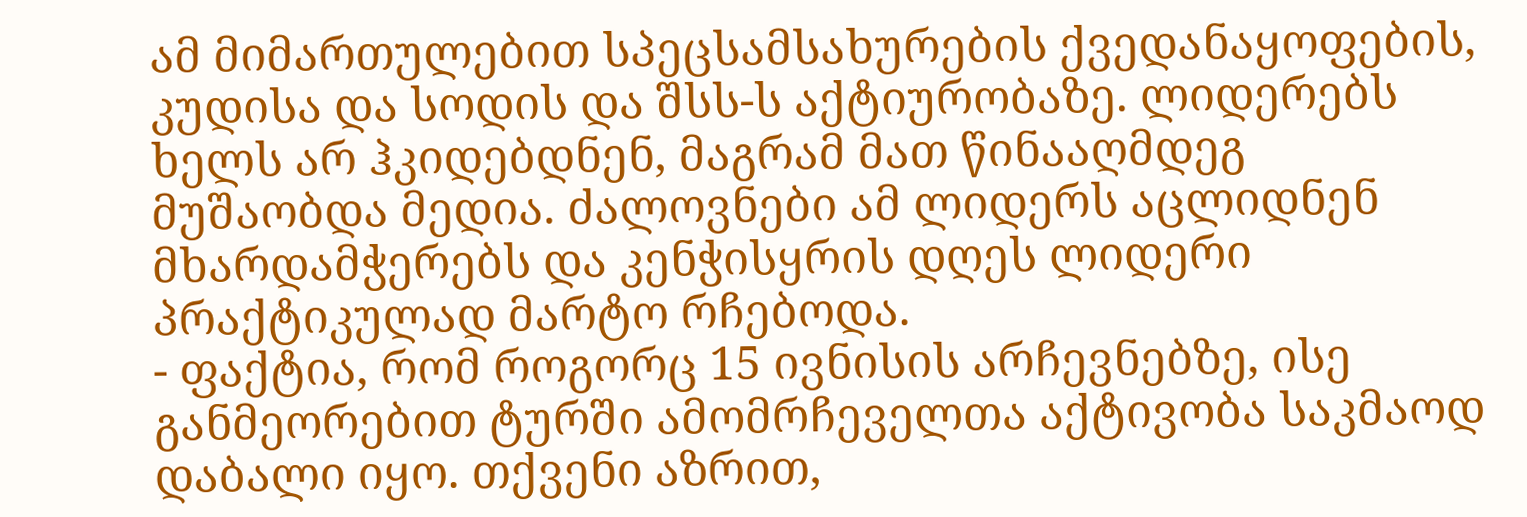ამ მიმართულებით სპეცსამსახურების ქვედანაყოფების, კუდისა და სოდის და შსს-ს აქტიურობაზე. ლიდერებს ხელს არ ჰკიდებდნენ, მაგრამ მათ წინააღმდეგ მუშაობდა მედია. ძალოვნები ამ ლიდერს აცლიდნენ მხარდამჭერებს და კენჭისყრის დღეს ლიდერი პრაქტიკულად მარტო რჩებოდა.
- ფაქტია, რომ როგორც 15 ივნისის არჩევნებზე, ისე განმეორებით ტურში ამომრჩეველთა აქტივობა საკმაოდ დაბალი იყო. თქვენი აზრით,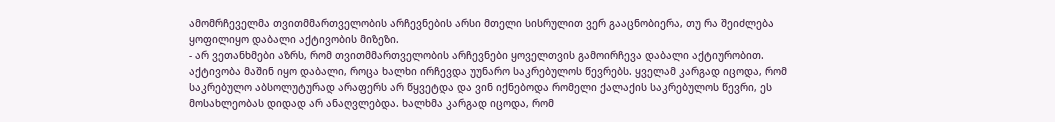ამომრჩეველმა თვითმმართველობის არჩევნების არსი მთელი სისრულით ვერ გააცნობიერა, თუ რა შეიძლება ყოფილიყო დაბალი აქტივობის მიზეზი.
- არ ვეთანხმები აზრს, რომ თვითმმართველობის არჩევნები ყოველთვის გამოირჩევა დაბალი აქტიურობით. აქტივობა მაშინ იყო დაბალი, როცა ხალხი ირჩევდა უუნარო საკრებულოს წევრებს. ყველამ კარგად იცოდა, რომ საკრებულო აბსოლუტურად არაფერს არ წყვეტდა და ვინ იქნებოდა რომელი ქალაქის საკრებულოს წევრი, ეს მოსახლეობას დიდად არ ანაღვლებდა. ხალხმა კარგად იცოდა, რომ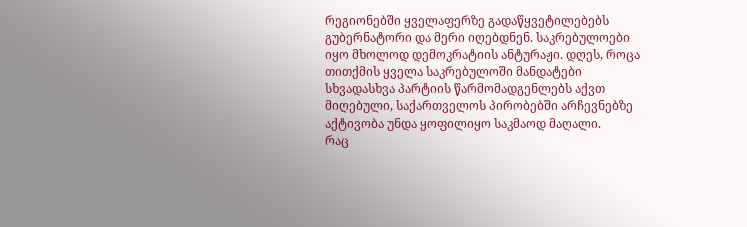რეგიონებში ყველაფერზე გადაწყვეტილებებს გუბერნატორი და მერი იღებდნენ. საკრებულოები იყო მხოლოდ დემოკრატიის ანტურაჟი. დღეს, როცა თითქმის ყველა საკრებულოში მანდატები სხვადასხვა პარტიის წარმომადგენლებს აქვთ მიღებული, საქართველოს პირობებში არჩევნებზე აქტივობა უნდა ყოფილიყო საკმაოდ მაღალი.
რაც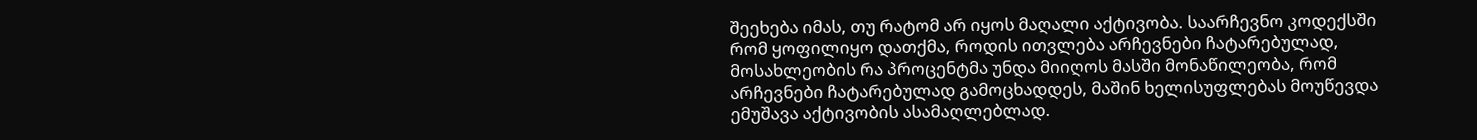შეეხება იმას, თუ რატომ არ იყოს მაღალი აქტივობა. საარჩევნო კოდექსში რომ ყოფილიყო დათქმა, როდის ითვლება არჩევნები ჩატარებულად, მოსახლეობის რა პროცენტმა უნდა მიიღოს მასში მონაწილეობა, რომ არჩევნები ჩატარებულად გამოცხადდეს, მაშინ ხელისუფლებას მოუწევდა ემუშავა აქტივობის ასამაღლებლად.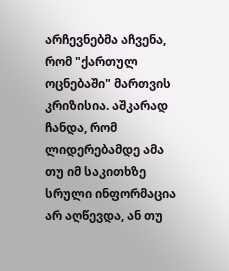არჩევნებმა აჩვენა, რომ "ქართულ ოცნებაში" მართვის კრიზისია. აშკარად ჩანდა, რომ ლიდერებამდე ამა თუ იმ საკითხზე სრული ინფორმაცია არ აღწევდა, ან თუ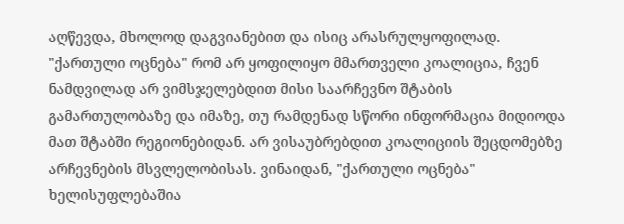აღწევდა, მხოლოდ დაგვიანებით და ისიც არასრულყოფილად. "ქართული ოცნება" რომ არ ყოფილიყო მმართველი კოალიცია, ჩვენ ნამდვილად არ ვიმსჯელებდით მისი საარჩევნო შტაბის გამართულობაზე და იმაზე, თუ რამდენად სწორი ინფორმაცია მიდიოდა მათ შტაბში რეგიონებიდან. არ ვისაუბრებდით კოალიციის შეცდომებზე არჩევნების მსვლელობისას. ვინაიდან, "ქართული ოცნება" ხელისუფლებაშია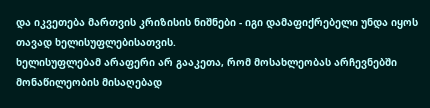და იკვეთება მართვის კრიზისის ნიშნები - იგი დამაფიქრებელი უნდა იყოს თავად ხელისუფლებისათვის.
ხელისუფლებამ არაფერი არ გააკეთა, რომ მოსახლეობას არჩევნებში მონაწილეობის მისაღებად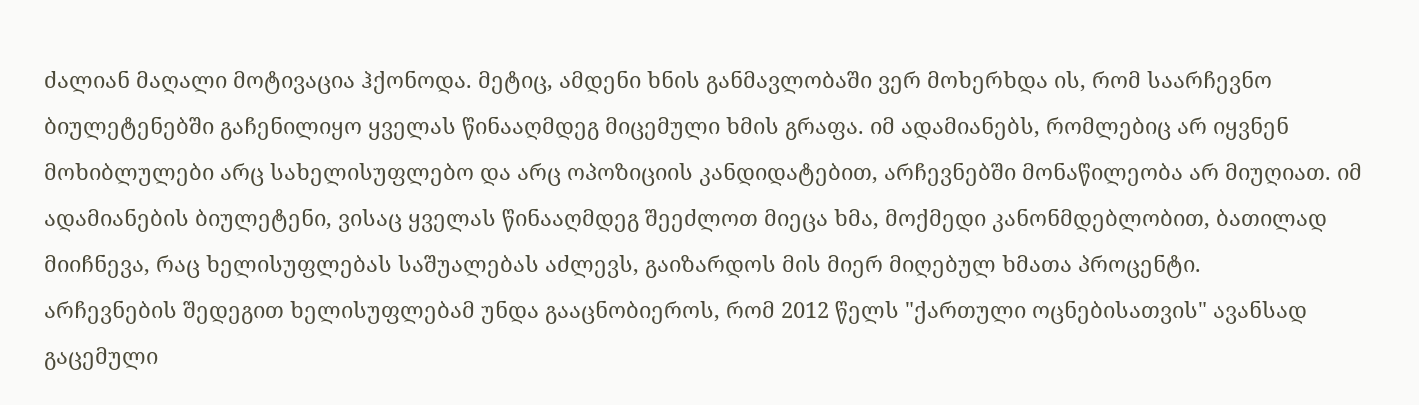ძალიან მაღალი მოტივაცია ჰქონოდა. მეტიც, ამდენი ხნის განმავლობაში ვერ მოხერხდა ის, რომ საარჩევნო ბიულეტენებში გაჩენილიყო ყველას წინააღმდეგ მიცემული ხმის გრაფა. იმ ადამიანებს, რომლებიც არ იყვნენ მოხიბლულები არც სახელისუფლებო და არც ოპოზიციის კანდიდატებით, არჩევნებში მონაწილეობა არ მიუღიათ. იმ ადამიანების ბიულეტენი, ვისაც ყველას წინააღმდეგ შეეძლოთ მიეცა ხმა, მოქმედი კანონმდებლობით, ბათილად მიიჩნევა, რაც ხელისუფლებას საშუალებას აძლევს, გაიზარდოს მის მიერ მიღებულ ხმათა პროცენტი.
არჩევნების შედეგით ხელისუფლებამ უნდა გააცნობიეროს, რომ 2012 წელს "ქართული ოცნებისათვის" ავანსად გაცემული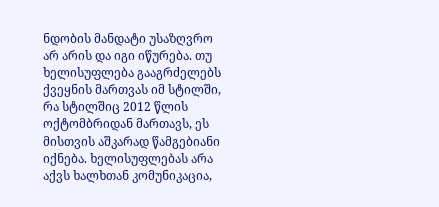ნდობის მანდატი უსაზღვრო არ არის და იგი იწურება. თუ ხელისუფლება გააგრძელებს ქვეყნის მართვას იმ სტილში, რა სტილშიც 2012 წლის ოქტომბრიდან მართავს, ეს მისთვის აშკარად წამგებიანი იქნება. ხელისუფლებას არა აქვს ხალხთან კომუნიკაცია,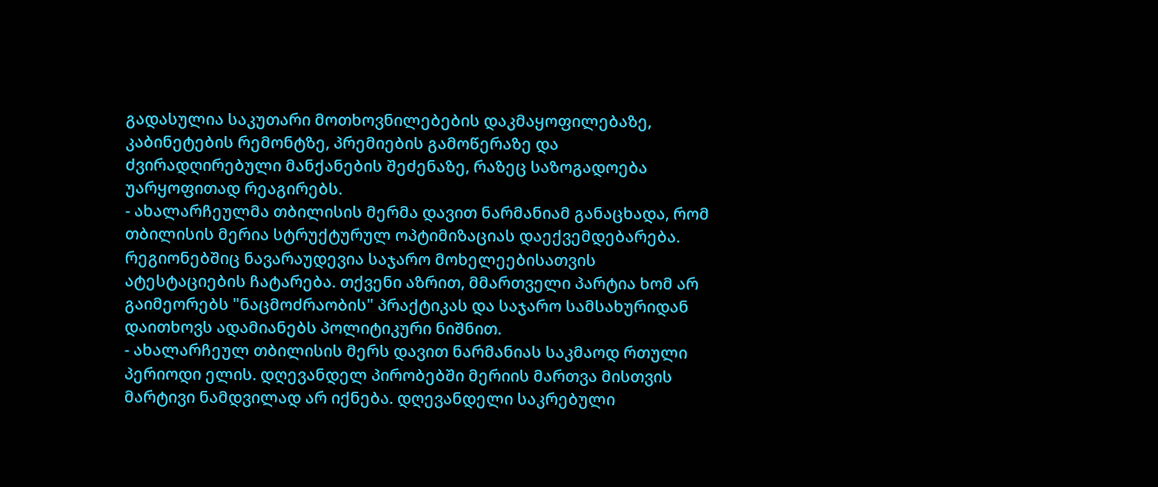გადასულია საკუთარი მოთხოვნილებების დაკმაყოფილებაზე, კაბინეტების რემონტზე, პრემიების გამოწერაზე და ძვირადღირებული მანქანების შეძენაზე, რაზეც საზოგადოება უარყოფითად რეაგირებს.
- ახალარჩეულმა თბილისის მერმა დავით ნარმანიამ განაცხადა, რომ თბილისის მერია სტრუქტურულ ოპტიმიზაციას დაექვემდებარება. რეგიონებშიც ნავარაუდევია საჯარო მოხელეებისათვის ატესტაციების ჩატარება. თქვენი აზრით, მმართველი პარტია ხომ არ გაიმეორებს "ნაცმოძრაობის" პრაქტიკას და საჯარო სამსახურიდან დაითხოვს ადამიანებს პოლიტიკური ნიშნით.
- ახალარჩეულ თბილისის მერს დავით ნარმანიას საკმაოდ რთული პერიოდი ელის. დღევანდელ პირობებში მერიის მართვა მისთვის მარტივი ნამდვილად არ იქნება. დღევანდელი საკრებული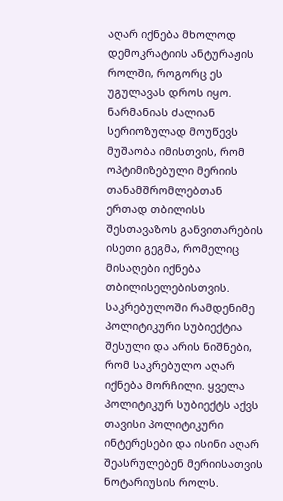აღარ იქნება მხოლოდ დემოკრატიის ანტურაჟის როლში, როგორც ეს უგულავას დროს იყო. ნარმანიას ძალიან სერიოზულად მოუწევს მუშაობა იმისთვის, რომ ოპტიმიზებული მერიის თანამშრომლებთან ერთად თბილისს შესთავაზოს განვითარების ისეთი გეგმა, რომელიც მისაღები იქნება თბილისელებისთვის.
საკრებულოში რამდენიმე პოლიტიკური სუბიექტია შესული და არის ნიშნები, რომ საკრებულო აღარ იქნება მორჩილი. ყველა პოლიტიკურ სუბიექტს აქვს თავისი პოლიტიკური ინტერესები და ისინი აღარ შეასრულებენ მერიისათვის ნოტარიუსის როლს.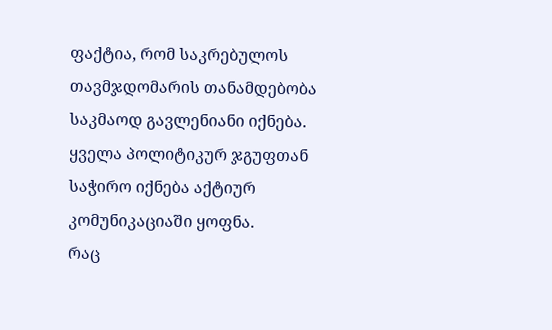ფაქტია, რომ საკრებულოს თავმჯდომარის თანამდებობა საკმაოდ გავლენიანი იქნება. ყველა პოლიტიკურ ჯგუფთან საჭირო იქნება აქტიურ კომუნიკაციაში ყოფნა.
რაც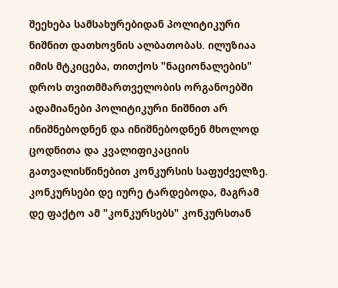შეეხება სამსახურებიდან პოლიტიკური ნიშნით დათხოვნის ალბათობას. ილუზიაა იმის მტკიცება, თითქოს "ნაციონალების" დროს თვითმმართველობის ორგანოებში ადამიანები პოლიტიკური ნიშნით არ ინიშნებოდნენ და ინიშნებოდნენ მხოლოდ ცოდნითა და კვალიფიკაციის გათვალისწინებით კონკურსის საფუძველზე. კონკურსები დე იურე ტარდებოდა, მაგრამ დე ფაქტო ამ "კონკურსებს" კონკურსთან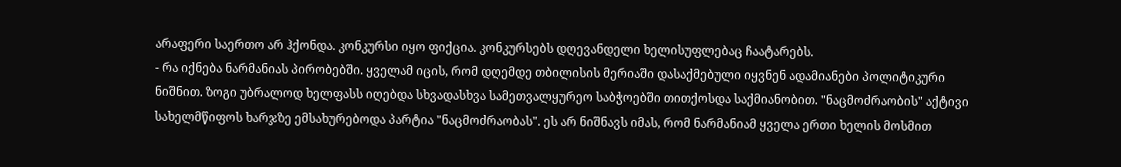არაფერი საერთო არ ჰქონდა. კონკურსი იყო ფიქცია. კონკურსებს დღევანდელი ხელისუფლებაც ჩაატარებს.
- რა იქნება ნარმანიას პირობებში. ყველამ იცის, რომ დღემდე თბილისის მერიაში დასაქმებული იყვნენ ადამიანები პოლიტიკური ნიშნით. ზოგი უბრალოდ ხელფასს იღებდა სხვადასხვა სამეთვალყურეო საბჭოებში თითქოსდა საქმიანობით. "ნაცმოძრაობის" აქტივი სახელმწიფოს ხარჯზე ემსახურებოდა პარტია "ნაცმოძრაობას". ეს არ ნიშნავს იმას, რომ ნარმანიამ ყველა ერთი ხელის მოსმით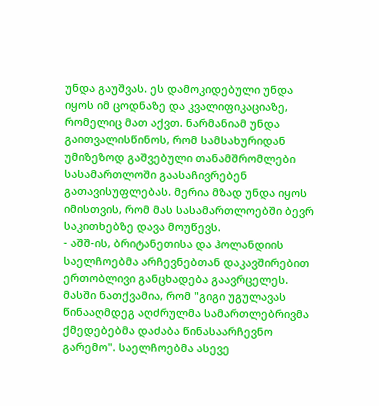უნდა გაუშვას. ეს დამოკიდებული უნდა იყოს იმ ცოდნაზე და კვალიფიკაციაზე, რომელიც მათ აქვთ. ნარმანიამ უნდა გაითვალისწინოს, რომ სამსახურიდან უმიზეზოდ გაშვებული თანამშრომლები სასამართლოში გაასაჩივრებენ გათავისუფლებას. მერია მზად უნდა იყოს იმისთვის, რომ მას სასამართლოებში ბევრ საკითხებზე დავა მოუწევს.
- აშშ-ის, ბრიტანეთისა და ჰოლანდიის საელჩოებმა არჩევნებთან დაკავშირებით ერთობლივი განცხადება გაავრცელეს. მასში ნათქვამია, რომ "გიგი უგულავას წინააღმდეგ აღძრულმა სამართლებრივმა ქმედებებმა დაძაბა წინასაარჩევნო გარემო". საელჩოებმა ასევე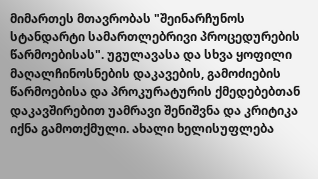მიმართეს მთავრობას "შეინარჩუნოს სტანდარტი სამართლებრივი პროცედურების წარმოებისას". უგულავასა და სხვა ყოფილი მაღალჩინოსნების დაკავების, გამოძიების წარმოებისა და პროკურატურის ქმედებებთან დაკავშირებით უამრავი შენიშვნა და კრიტიკა იქნა გამოთქმული. ახალი ხელისუფლება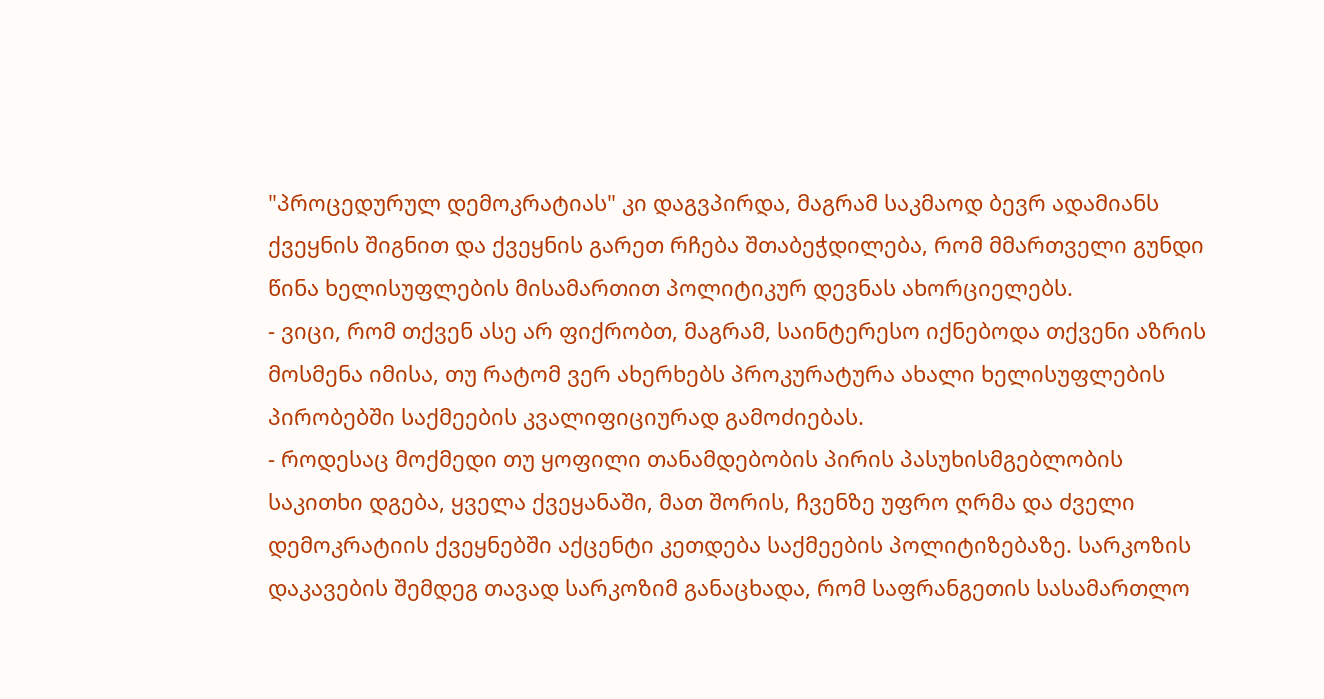"პროცედურულ დემოკრატიას" კი დაგვპირდა, მაგრამ საკმაოდ ბევრ ადამიანს ქვეყნის შიგნით და ქვეყნის გარეთ რჩება შთაბეჭდილება, რომ მმართველი გუნდი წინა ხელისუფლების მისამართით პოლიტიკურ დევნას ახორციელებს.
- ვიცი, რომ თქვენ ასე არ ფიქრობთ, მაგრამ, საინტერესო იქნებოდა თქვენი აზრის მოსმენა იმისა, თუ რატომ ვერ ახერხებს პროკურატურა ახალი ხელისუფლების პირობებში საქმეების კვალიფიციურად გამოძიებას.
- როდესაც მოქმედი თუ ყოფილი თანამდებობის პირის პასუხისმგებლობის საკითხი დგება, ყველა ქვეყანაში, მათ შორის, ჩვენზე უფრო ღრმა და ძველი დემოკრატიის ქვეყნებში აქცენტი კეთდება საქმეების პოლიტიზებაზე. სარკოზის დაკავების შემდეგ თავად სარკოზიმ განაცხადა, რომ საფრანგეთის სასამართლო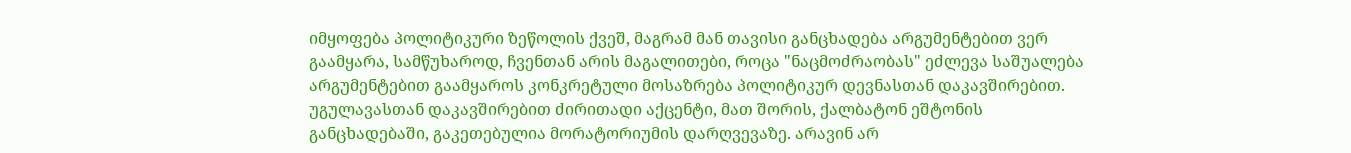იმყოფება პოლიტიკური ზეწოლის ქვეშ, მაგრამ მან თავისი განცხადება არგუმენტებით ვერ გაამყარა, სამწუხაროდ, ჩვენთან არის მაგალითები, როცა "ნაცმოძრაობას" ეძლევა საშუალება არგუმენტებით გაამყაროს კონკრეტული მოსაზრება პოლიტიკურ დევნასთან დაკავშირებით.
უგულავასთან დაკავშირებით ძირითადი აქცენტი, მათ შორის, ქალბატონ ეშტონის განცხადებაში, გაკეთებულია მორატორიუმის დარღვევაზე. არავინ არ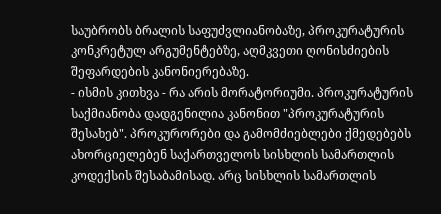საუბრობს ბრალის საფუძვლიანობაზე, პროკურატურის კონკრეტულ არგუმენტებზე, აღმკვეთი ღონისძიების შეფარდების კანონიერებაზე.
- ისმის კითხვა - რა არის მორატორიუმი. პროკურატურის საქმიანობა დადგენილია კანონით "პროკურატურის შესახებ". პროკურორები და გამომძიებლები ქმედებებს ახორციელებენ საქართველოს სისხლის სამართლის კოდექსის შესაბამისად. არც სისხლის სამართლის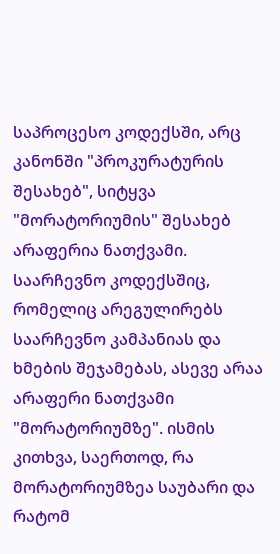საპროცესო კოდექსში, არც კანონში "პროკურატურის შესახებ", სიტყვა "მორატორიუმის" შესახებ არაფერია ნათქვამი. საარჩევნო კოდექსშიც, რომელიც არეგულირებს საარჩევნო კამპანიას და ხმების შეჯამებას, ასევე არაა არაფერი ნათქვამი "მორატორიუმზე". ისმის კითხვა, საერთოდ, რა მორატორიუმზეა საუბარი და რატომ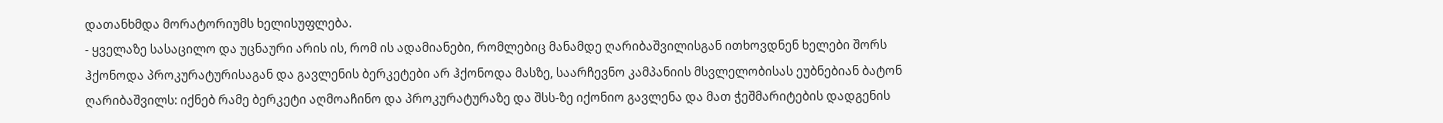დათანხმდა მორატორიუმს ხელისუფლება.
- ყველაზე სასაცილო და უცნაური არის ის, რომ ის ადამიანები, რომლებიც მანამდე ღარიბაშვილისგან ითხოვდნენ ხელები შორს ჰქონოდა პროკურატურისაგან და გავლენის ბერკეტები არ ჰქონოდა მასზე, საარჩევნო კამპანიის მსვლელობისას ეუბნებიან ბატონ ღარიბაშვილს: იქნებ რამე ბერკეტი აღმოაჩინო და პროკურატურაზე და შსს-ზე იქონიო გავლენა და მათ ჭეშმარიტების დადგენის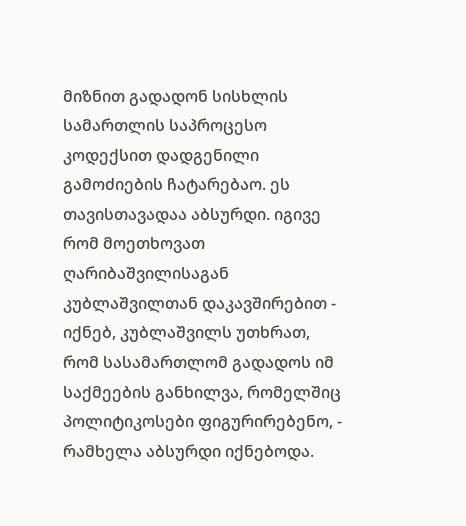მიზნით გადადონ სისხლის სამართლის საპროცესო კოდექსით დადგენილი გამოძიების ჩატარებაო. ეს თავისთავადაა აბსურდი. იგივე რომ მოეთხოვათ ღარიბაშვილისაგან კუბლაშვილთან დაკავშირებით - იქნებ, კუბლაშვილს უთხრათ, რომ სასამართლომ გადადოს იმ საქმეების განხილვა, რომელშიც პოლიტიკოსები ფიგურირებენო, - რამხელა აბსურდი იქნებოდა.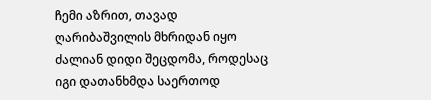ჩემი აზრით, თავად ღარიბაშვილის მხრიდან იყო ძალიან დიდი შეცდომა, როდესაც იგი დათანხმდა საერთოდ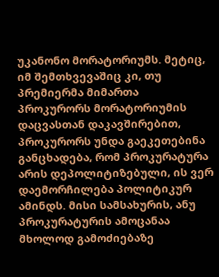უკანონო მორატორიუმს. მეტიც, იმ შემთხვევაშიც კი, თუ პრემიერმა მიმართა პროკურორს მორატორიუმის დაცვასთან დაკავშირებით, პროკურორს უნდა გაეკეთებინა განცხადება, რომ პროკურატურა არის დეპოლიტიზებული, ის ვერ დაემორჩილება პოლიტიკურ ამინდს. მისი სამსახურის, ანუ პროკურატურის ამოცანაა მხოლოდ გამოძიებაზე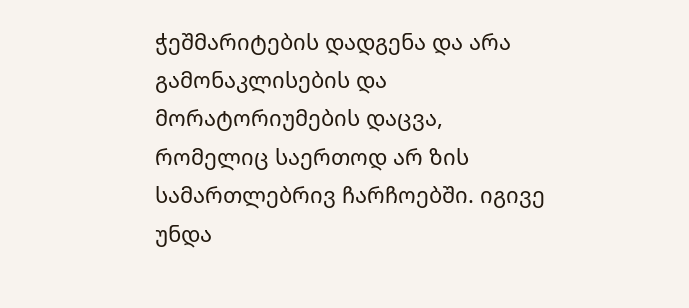ჭეშმარიტების დადგენა და არა გამონაკლისების და მორატორიუმების დაცვა, რომელიც საერთოდ არ ზის სამართლებრივ ჩარჩოებში. იგივე უნდა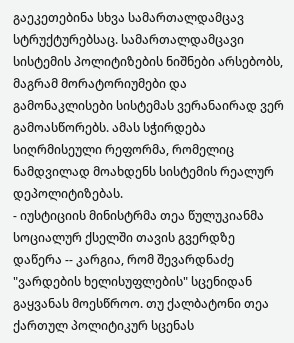გაეკეთებინა სხვა სამართალდამცავ სტრუქტურებსაც. სამართალდამცავი სისტემის პოლიტიზების ნიშნები არსებობს, მაგრამ მორატორიუმები და გამონაკლისები სისტემას ვერანაირად ვერ გამოასწორებს. ამას სჭირდება სიღრმისეული რეფორმა, რომელიც ნამდვილად მოახდენს სისტემის რეალურ დეპოლიტიზებას.
- იუსტიციის მინისტრმა თეა წულუკიანმა სოციალურ ქსელში თავის გვერდზე დაწერა -- კარგია, რომ შევარდნაძე "ვარდების ხელისუფლების" სცენიდან გაყვანას მოესწროო. თუ ქალბატონი თეა ქართულ პოლიტიკურ სცენას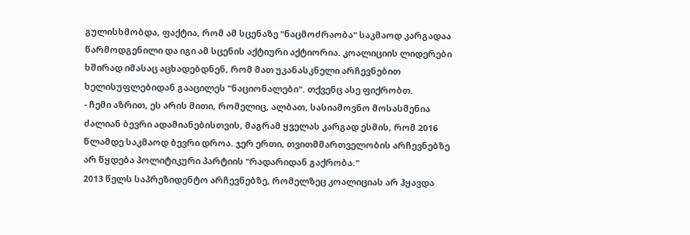გულისხმობდა, ფაქტია, რომ ამ სცენაზე "ნაცმოძრაობა" საკმაოდ კარგადაა წარმოდგენილი და იგი ამ სცენის აქტიური აქტიორია. კოალიციის ლიდერები ხშირად იმასაც აცხადებდნენ, რომ მათ უკანასკნელი არჩევნებით ხელისუფლებიდან გააცილეს "ნაციონალები". თქვენც ასე ფიქრობთ.
- ჩემი აზრით, ეს არის მითი, რომელიც, ალბათ, სასიამოვნო მოსასმენია ძალიან ბევრი ადამიანებისთვის, მაგრამ ყველას კარგად ესმის, რომ 2016 წლამდე საკმაოდ ბევრი დროა. ჯერ ერთი, თვითმმართველობის არჩევნებზე არ წყდება პოლიტიკური პარტიის "რადარიდან გაქრობა."
2013 წელს საპრეზიდენტო არჩევნებზე, რომელზეც კოალიციას არ ჰყავდა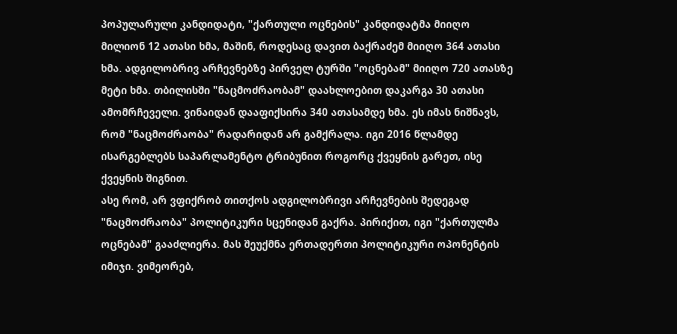პოპულარული კანდიდატი, "ქართული ოცნების" კანდიდატმა მიიღო მილიონ 12 ათასი ხმა, მაშინ, როდესაც დავით ბაქრაძემ მიიღო 364 ათასი ხმა. ადგილობრივ არჩევნებზე პირველ ტურში "ოცნებამ" მიიღო 720 ათასზე მეტი ხმა. თბილისში "ნაცმოძრაობამ" დაახლოებით დაკარგა 30 ათასი ამომრჩეველი. ვინაიდან დააფიქსირა 340 ათასამდე ხმა. ეს იმას ნიშნავს, რომ "ნაცმოძრაობა" რადარიდან არ გამქრალა. იგი 2016 წლამდე ისარგებლებს საპარლამენტო ტრიბუნით როგორც ქვეყნის გარეთ, ისე ქვეყნის შიგნით.
ასე რომ, არ ვფიქრობ თითქოს ადგილობრივი არჩევნების შედეგად "ნაცმოძრაობა" პოლიტიკური სცენიდან გაქრა. პირიქით, იგი "ქართულმა ოცნებამ" გააძლიერა. მას შეუქმნა ერთადერთი პოლიტიკური ოპონენტის იმიჯი. ვიმეორებ,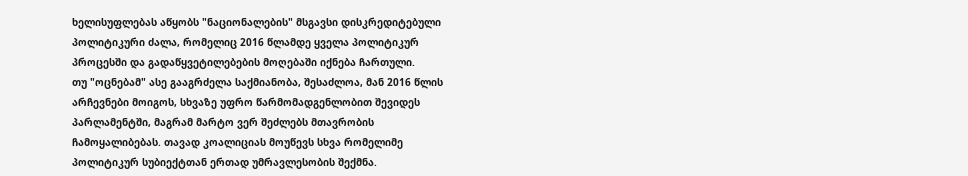ხელისუფლებას აწყობს "ნაციონალების" მსგავსი დისკრედიტებული პოლიტიკური ძალა, რომელიც 2016 წლამდე ყველა პოლიტიკურ პროცესში და გადაწყვეტილებების მოღებაში იქნება ჩართული.
თუ "ოცნებამ" ასე გააგრძელა საქმიანობა, შესაძლოა, მან 2016 წლის არჩევნები მოიგოს, სხვაზე უფრო წარმომადგენლობით შევიდეს პარლამენტში, მაგრამ მარტო ვერ შეძლებს მთავრობის ჩამოყალიბებას. თავად კოალიციას მოუწევს სხვა რომელიმე პოლიტიკურ სუბიექტთან ერთად უმრავლესობის შექმნა.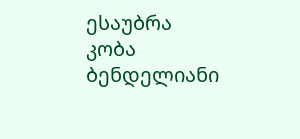ესაუბრა კობა ბენდელიანი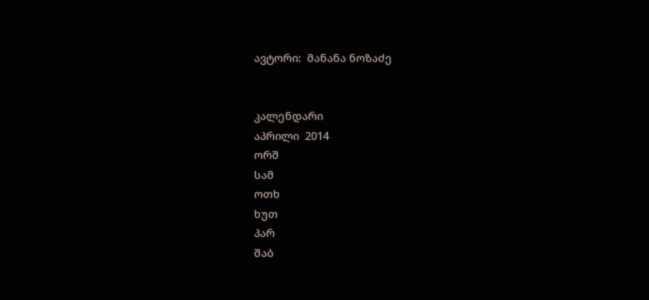ავტორი:  მანანა ნოზაძე


კალენდარი
აპრილი  2014
ორშ
სამ
ოთხ
ხუთ
პარ
შაბ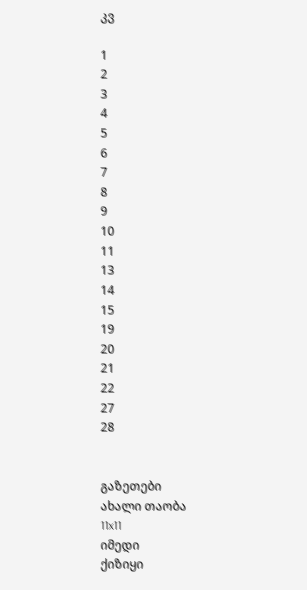კვ

1
2
3
4
5
6
7
8
9
10
11
13
14
15
19
20
21
22
27
28


გაზეთები
ახალი თაობა
11x11
იმედი
ქიზიყი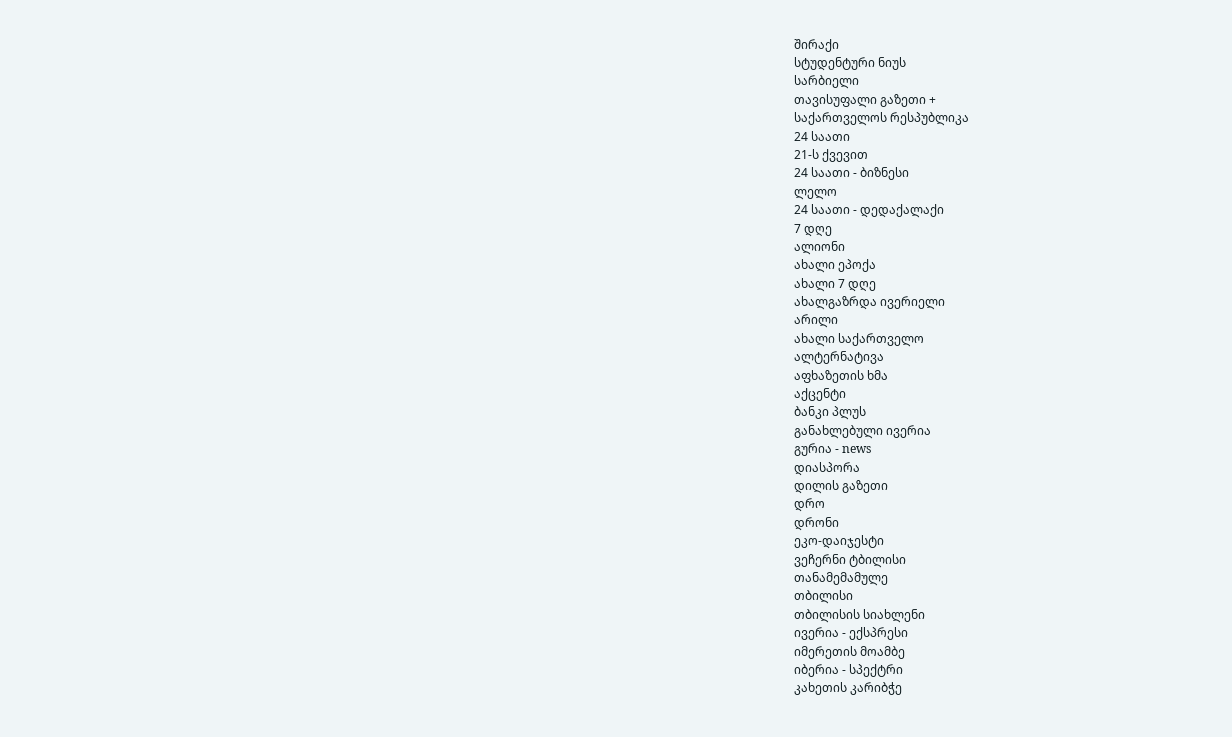შირაქი
სტუდენტური ნიუს
სარბიელი
თავისუფალი გაზეთი +
საქართველოს რესპუბლიკა
24 საათი
21-ს ქვევით
24 საათი - ბიზნესი
ლელო
24 საათი - დედაქალაქი
7 დღე
ალიონი
ახალი ეპოქა
ახალი 7 დღე
ახალგაზრდა ივერიელი
არილი
ახალი საქართველო
ალტერნატივა
აფხაზეთის ხმა
აქცენტი
ბანკი პლუს
განახლებული ივერია
გურია - news
დიასპორა
დილის გაზეთი
დრო
დრონი
ეკო-დაიჯესტი
ვეჩერნი ტბილისი
თანამემამულე
თბილისი
თბილისის სიახლენი
ივერია - ექსპრესი
იმერეთის მოამბე
იბერია - სპექტრი
კახეთის კარიბჭე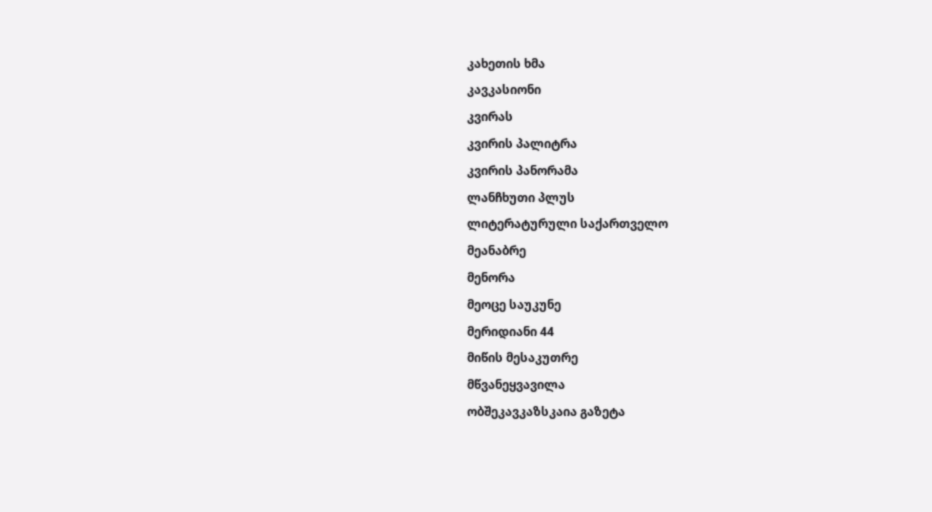კახეთის ხმა
კავკასიონი
კვირას
კვირის პალიტრა
კვირის პანორამა
ლანჩხუთი პლუს
ლიტერატურული საქართველო
მეანაბრე
მენორა
მეოცე საუკუნე
მერიდიანი 44
მიწის მესაკუთრე
მწვანეყვავილა
ობშეკავკაზსკაია გაზეტა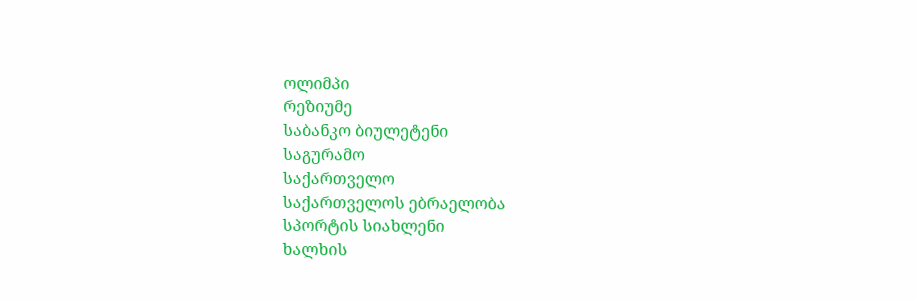ოლიმპი
რეზიუმე
საბანკო ბიულეტენი
საგურამო
საქართველო
საქართველოს ებრაელობა
სპორტის სიახლენი
ხალხის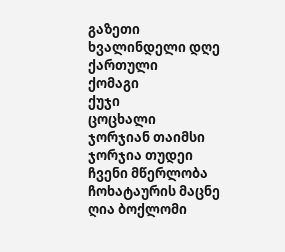გაზეთი
ხვალინდელი დღე
ქართული
ქომაგი
ქუჯი
ცოცხალი
ჯორჯიან თაიმსი
ჯორჯია თუდეი
ჩვენი მწერლობა
ჩოხატაურის მაცნე
ღია ბოქლომი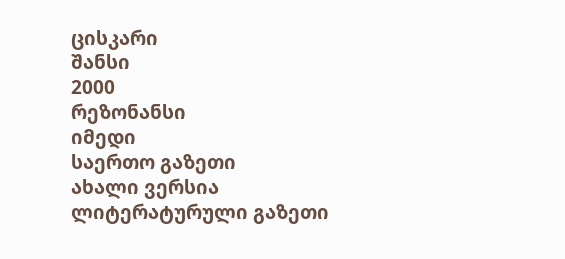ცისკარი
შანსი
2000
რეზონანსი
იმედი
საერთო გაზეთი
ახალი ვერსია
ლიტერატურული გაზეთი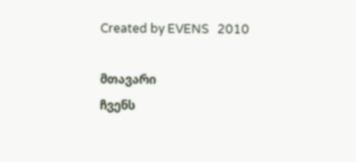Created by EVENS   2010

მთავარი
ჩვენს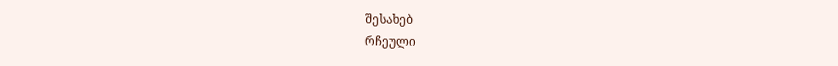შესახებ
რჩეული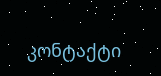კონტაქტი